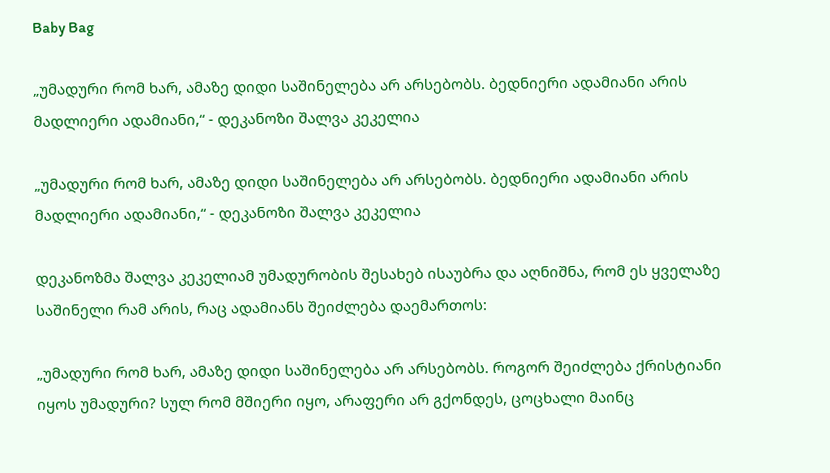Baby Bag

„უმადური რომ ხარ, ამაზე დიდი საშინელება არ არსებობს. ბედნიერი ადამიანი არის მადლიერი ადამიანი,“ - დეკანოზი შალვა კეკელია

„უმადური რომ ხარ, ამაზე დიდი საშინელება არ არსებობს. ბედნიერი ადამიანი არის მადლიერი ადამიანი,“ - დეკანოზი შალვა კეკელია

დეკანოზმა შალვა კეკელიამ უმადურობის შესახებ ისაუბრა და აღნიშნა, რომ ეს ყველაზე საშინელი რამ არის, რაც ადამიანს შეიძლება დაემართოს:

„უმადური რომ ხარ, ამაზე დიდი საშინელება არ არსებობს. როგორ შეიძლება ქრისტიანი იყოს უმადური? სულ რომ მშიერი იყო, არაფერი არ გქონდეს, ცოცხალი მაინც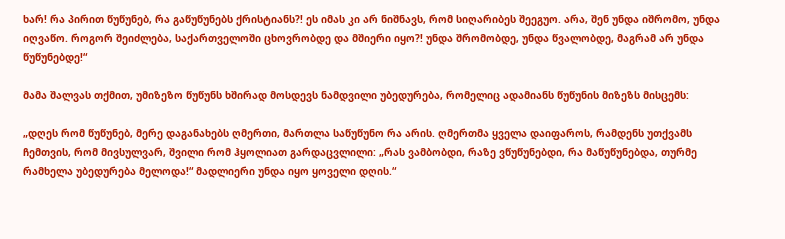ხარ! რა პირით წუწუნებ, რა გაწუწუნებს ქრისტიანს?! ეს იმას კი არ ნიშნავს, რომ სიღარიბეს შეეგუო. არა, შენ უნდა იშრომო, უნდა იღვაწო. როგორ შეიძლება, საქართველოში ცხოვრობდე და მშიერი იყო?! უნდა შრომობდე, უნდა წვალობდე, მაგრამ არ უნდა წუწუნებდე!“

მამა შალვას თქმით, უმიზეზო წუწუნს ხშირად მოსდევს ნამდვილი უბედურება, რომელიც ადამიანს წუწუნის მიზეზს მისცემს:

„დღეს რომ წუწუნებ, მერე დაგანახებს ღმერთი, მართლა საწუწუნო რა არის. ღმერთმა ყველა დაიფაროს, რამდენს უთქვამს ჩემთვის, რომ მივსულვარ, შვილი რომ ჰყოლიათ გარდაცვლილი: „რას ვამბობდი, რაზე ვწუწუნებდი, რა მაწუწუნებდა, თურმე რამხელა უბედურება მელოდა!“ მადლიერი უნდა იყო ყოველი დღის.“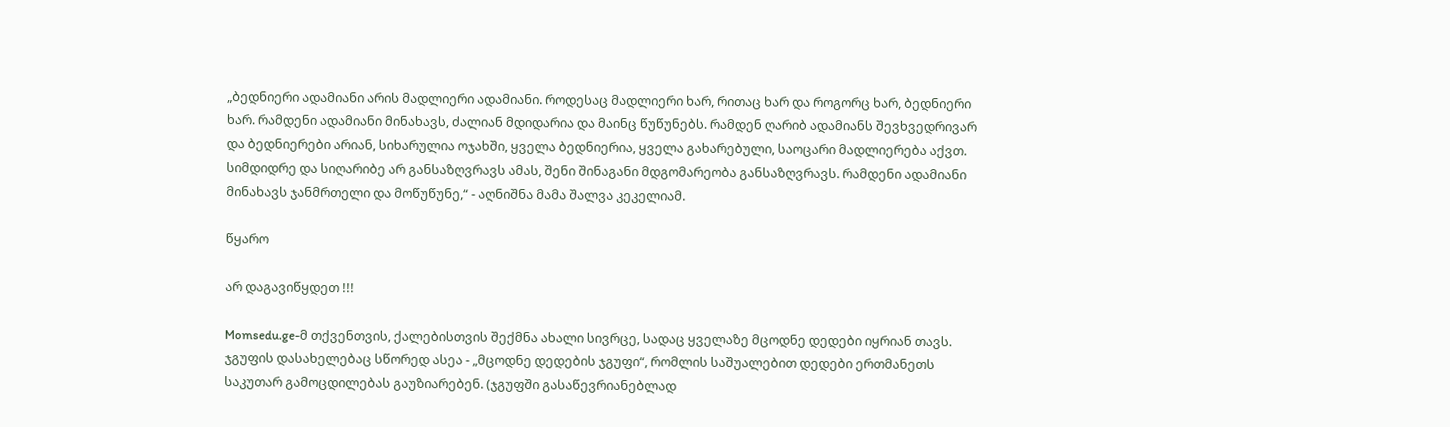„ბედნიერი ადამიანი არის მადლიერი ადამიანი. როდესაც მადლიერი ხარ, რითაც ხარ და როგორც ხარ, ბედნიერი ხარ. რამდენი ადამიანი მინახავს, ძალიან მდიდარია და მაინც წუწუნებს. რამდენ ღარიბ ადამიანს შევხვედრივარ და ბედნიერები არიან, სიხარულია ოჯახში, ყველა ბედნიერია, ყველა გახარებული, საოცარი მადლიერება აქვთ. სიმდიდრე და სიღარიბე არ განსაზღვრავს ამას, შენი შინაგანი მდგომარეობა განსაზღვრავს. რამდენი ადამიანი მინახავს ჯანმრთელი და მოწუწუნე,“ - აღნიშნა მამა შალვა კეკელიამ.

წყარო

არ დაგავიწყდეთ !!!

Momsedu.ge-მ თქვენთვის, ქალებისთვის შექმნა ახალი სივრცე, სადაც ყველაზე მცოდნე დედები იყრიან თავს. ჯგუფის დასახელებაც სწორედ ასეა - „მცოდნე დედების ჯგუფი“, რომლის საშუალებით დედები ერთმანეთს საკუთარ გამოცდილებას გაუზიარებენ. (ჯგუფში გასაწევრიანებლად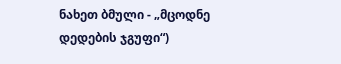ნახეთ ბმული - „მცოდნე დედების ჯგუფი“)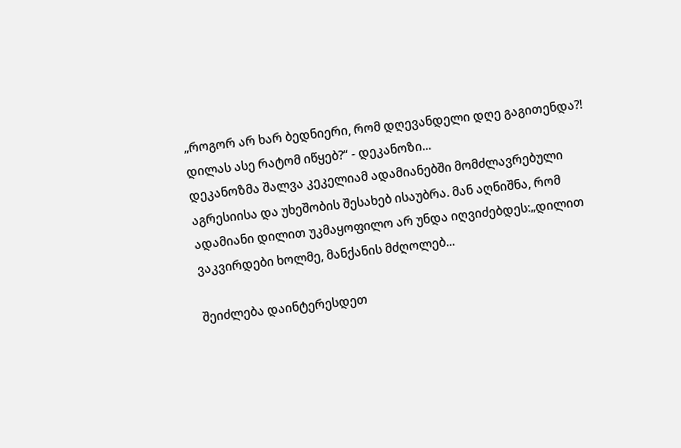„როგორ არ ხარ ბედნიერი, რომ დღევანდელი დღე გაგითენდა?! დილას ასე რატომ იწყებ?“ - დეკანოზი...
დეკანოზმა შალვა კეკელიამ ადამიანებში მომძლავრებული აგრესიისა და უხეშობის შესახებ ისაუბრა. მან აღნიშნა, რომ ადამიანი დილით უკმაყოფილო არ უნდა იღვიძებდეს:„დილით ვაკვირდები ხოლმე, მანქანის მძღოლებ...

შეიძლება დაინტერესდეთ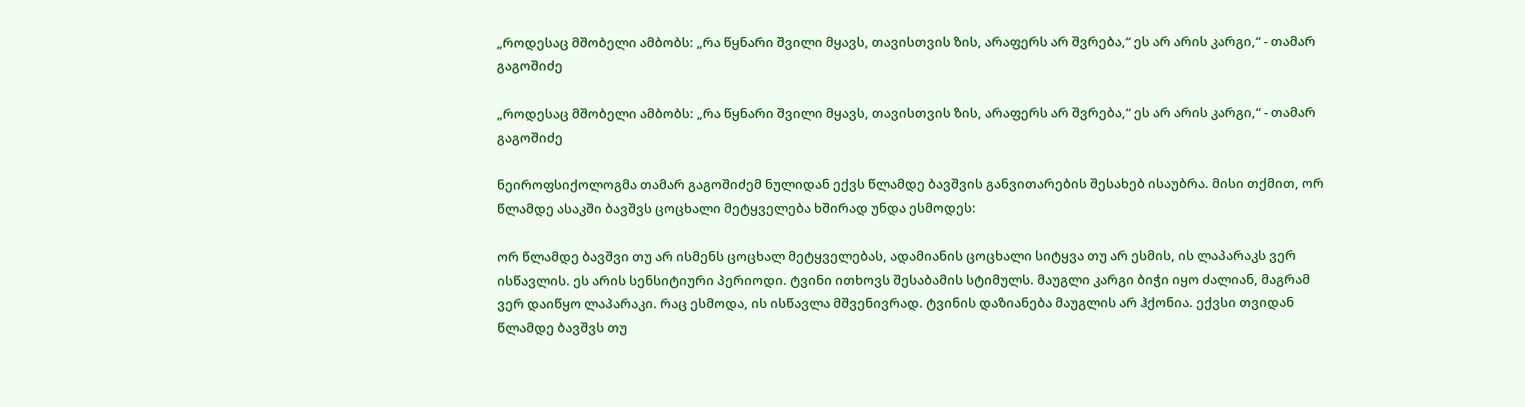„როდესაც მშობელი ამბობს: „რა წყნარი შვილი მყავს, თავისთვის ზის, არაფერს არ შვრება,“ ეს არ არის კარგი,“ - თამარ გაგოშიძე

„როდესაც მშობელი ამბობს: „რა წყნარი შვილი მყავს, თავისთვის ზის, არაფერს არ შვრება,“ ეს არ არის კარგი,“ - თამარ გაგოშიძე

ნეიროფსიქოლოგმა თამარ გაგოშიძემ ნულიდან ექვს წლამდე ბავშვის განვითარების შესახებ ისაუბრა. მისი თქმით, ორ წლამდე ასაკში ბავშვს ცოცხალი მეტყველება ხშირად უნდა ესმოდეს:

ორ წლამდე ბავშვი თუ არ ისმენს ცოცხალ მეტყველებას, ადამიანის ცოცხალი სიტყვა თუ არ ესმის, ის ლაპარაკს ვერ ისწავლის. ეს არის სენსიტიური პერიოდი. ტვინი ითხოვს შესაბამის სტიმულს. მაუგლი კარგი ბიჭი იყო ძალიან, მაგრამ ვერ დაიწყო ლაპარაკი. რაც ესმოდა, ის ისწავლა მშვენივრად. ტვინის დაზიანება მაუგლის არ ჰქონია. ექვსი თვიდან წლამდე ბავშვს თუ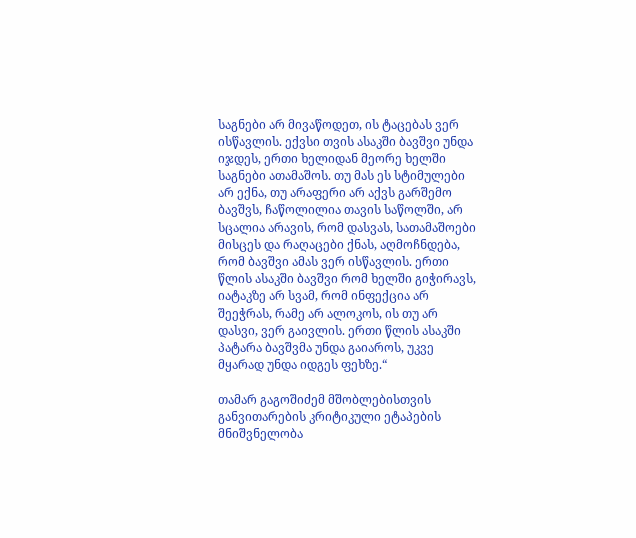საგნები არ მივაწოდეთ, ის ტაცებას ვერ ისწავლის. ექვსი თვის ასაკში ბავშვი უნდა იჯდეს, ერთი ხელიდან მეორე ხელში საგნები ათამაშოს. თუ მას ეს სტიმულები არ ექნა, თუ არაფერი არ აქვს გარშემო ბავშვს, ჩაწოლილია თავის საწოლში, არ სცალია არავის, რომ დასვას, სათამაშოები მისცეს და რაღაცები ქნას, აღმოჩნდება, რომ ბავშვი ამას ვერ ისწავლის. ერთი წლის ასაკში ბავშვი რომ ხელში გიჭირავს, იატაკზე არ სვამ, რომ ინფექცია არ შეეჭრას, რამე არ ალოკოს, ის თუ არ დასვი, ვერ გაივლის. ერთი წლის ასაკში პატარა ბავშვმა უნდა გაიაროს, უკვე მყარად უნდა იდგეს ფეხზე.“

თამარ გაგოშიძემ მშობლებისთვის განვითარების კრიტიკული ეტაპების მნიშვნელობა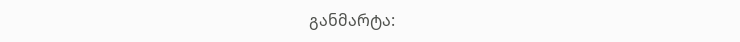განმარტა: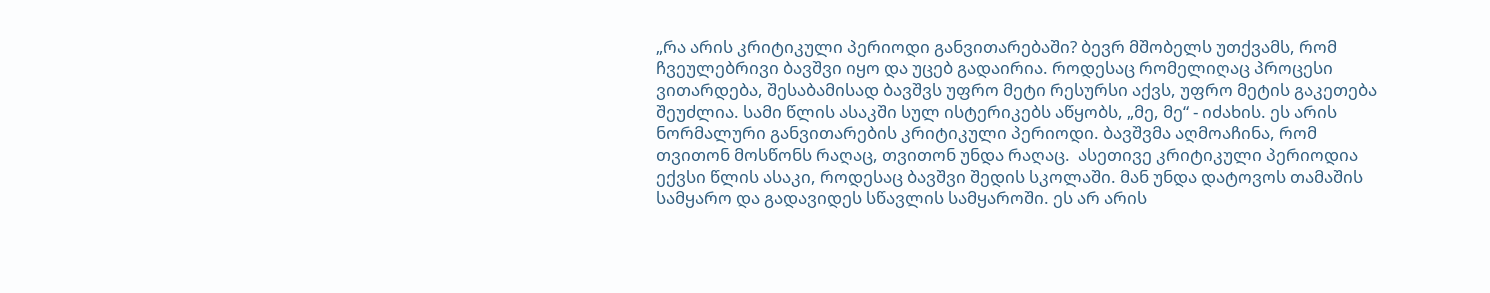„რა არის კრიტიკული პერიოდი განვითარებაში? ბევრ მშობელს უთქვამს, რომ ჩვეულებრივი ბავშვი იყო და უცებ გადაირია. როდესაც რომელიღაც პროცესი ვითარდება, შესაბამისად ბავშვს უფრო მეტი რესურსი აქვს, უფრო მეტის გაკეთება შეუძლია. სამი წლის ასაკში სულ ისტერიკებს აწყობს, „მე, მე“ - იძახის. ეს არის ნორმალური განვითარების კრიტიკული პერიოდი. ბავშვმა აღმოაჩინა, რომ თვითონ მოსწონს რაღაც, თვითონ უნდა რაღაც.  ასეთივე კრიტიკული პერიოდია ექვსი წლის ასაკი, როდესაც ბავშვი შედის სკოლაში. მან უნდა დატოვოს თამაშის სამყარო და გადავიდეს სწავლის სამყაროში. ეს არ არის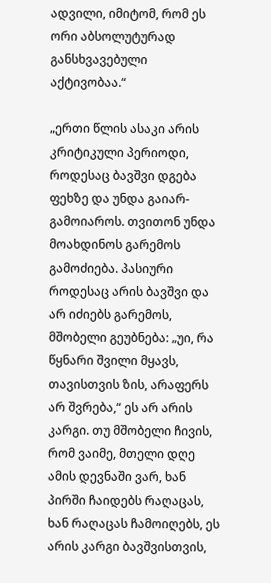ადვილი, იმიტომ, რომ ეს ორი აბსოლუტურად განსხვავებული აქტივობაა.“

„ერთი წლის ასაკი არის კრიტიკული პერიოდი, როდესაც ბავშვი დგება ფეხზე და უნდა გაიარ-გამოიაროს. თვითონ უნდა მოახდინოს გარემოს გამოძიება. პასიური როდესაც არის ბავშვი და არ იძიებს გარემოს, მშობელი გეუბნება: „უი, რა წყნარი შვილი მყავს, თავისთვის ზის, არაფერს არ შვრება,“ ეს არ არის კარგი. თუ მშობელი ჩივის, რომ ვაიმე, მთელი დღე ამის დევნაში ვარ, ხან პირში ჩაიდებს რაღაცას, ხან რაღაცას ჩამოიღებს, ეს არის კარგი ბავშვისთვის,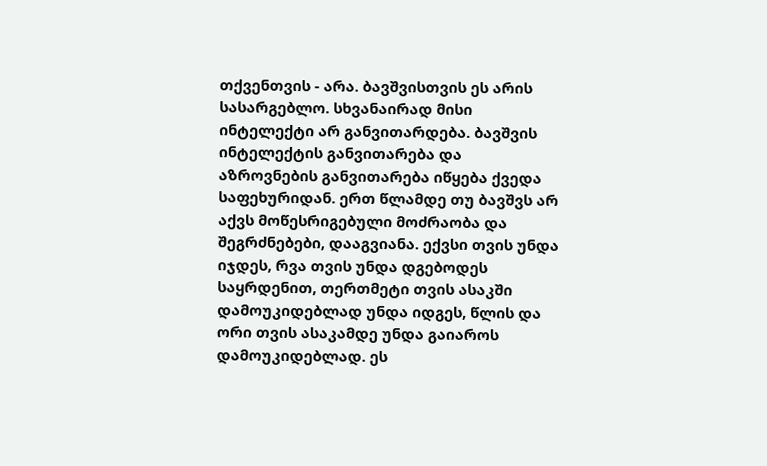თქვენთვის - არა. ბავშვისთვის ეს არის სასარგებლო. სხვანაირად მისი ინტელექტი არ განვითარდება. ბავშვის ინტელექტის განვითარება და აზროვნების განვითარება იწყება ქვედა საფეხურიდან. ერთ წლამდე თუ ბავშვს არ აქვს მოწესრიგებული მოძრაობა და შეგრძნებები, დააგვიანა. ექვსი თვის უნდა იჯდეს, რვა თვის უნდა დგებოდეს საყრდენით, თერთმეტი თვის ასაკში დამოუკიდებლად უნდა იდგეს, წლის და ორი თვის ასაკამდე უნდა გაიაროს დამოუკიდებლად. ეს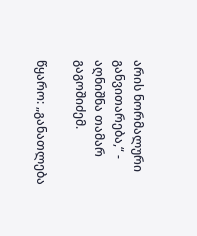არის ნორმალური განვითარება,“ - აღნიშნა თამარ გაგოშიძემ.

წყარო: „განათლება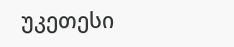უკეთესი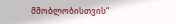მშობლობისთვის“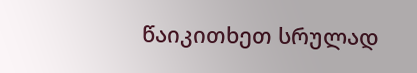წაიკითხეთ სრულად